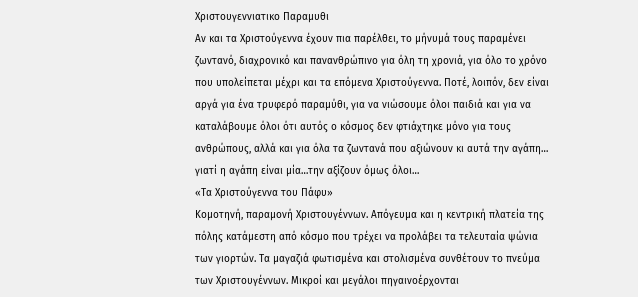Χριστουγεννιατικο Παραμυθι
Αν και τα Χριστούγεννα έχουν πια παρέλθει, το μήνυμά τους παραμένει ζωντανό, διαχρονικό και πανανθρώπινο για όλη τη χρονιά, για όλο το χρόνο που υπολείπεται μέχρι και τα επόμενα Χριστούγεννα. Ποτέ, λοιπόν, δεν είναι αργά για ένα τρυφερό παραμύθι, για να νιώσουμε όλοι παιδιά και για να καταλάβουμε όλοι ότι αυτός ο κόσμος δεν φτιάχτηκε μόνο για τους ανθρώπους, αλλά και για όλα τα ζωντανά που αξιώνουν κι αυτά την αγάπη… γιατί η αγάπη είναι μία…την αξίζουν όμως όλοι…
«Τα Χριστούγεννα του Πάφυ»
Κομοτηνή, παραμονή Χριστουγέννων. Απόγευμα και η κεντρική πλατεία της πόλης κατάμεστη από κόσμο που τρέχει να προλάβει τα τελευταία ψώνια των γιορτών. Τα μαγαζιά φωτισμένα και στολισμένα συνθέτουν το πνεύμα των Χριστουγέννων. Μικροί και μεγάλοι πηγαινοέρχονται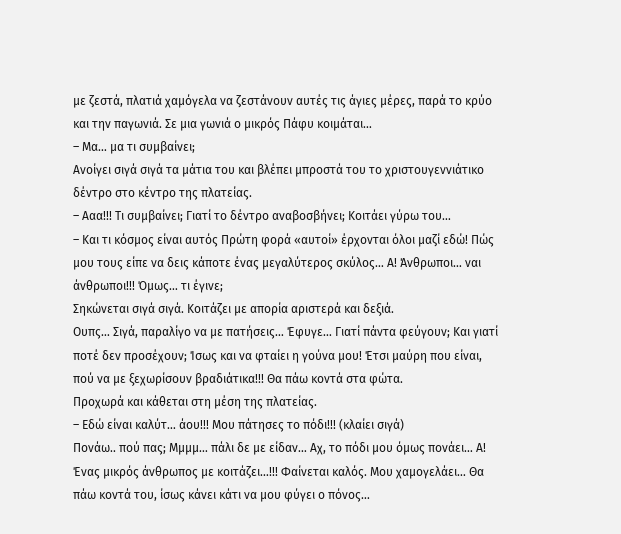με ζεστά, πλατιά χαμόγελα να ζεστάνουν αυτές τις άγιες μέρες, παρά το κρύο και την παγωνιά. Σε μια γωνιά ο μικρός Πάφυ κοιμάται…
– Μα… μα τι συμβαίνει;
Ανοίγει σιγά σιγά τα μάτια του και βλέπει μπροστά του το χριστουγεννιάτικο δέντρο στο κέντρο της πλατείας.
– Ααα!!! Τι συμβαίνει; Γιατί το δέντρο αναβοσβήνει; Κοιτάει γύρω του…
– Και τι κόσμος είναι αυτός Πρώτη φορά «αυτοί» έρχονται όλοι μαζί εδώ! Πώς μου τους είπε να δεις κάποτε ένας μεγαλύτερος σκύλος… Α! Άνθρωποι… ναι άνθρωποι!!! Όμως… τι έγινε;
Σηκώνεται σιγά σιγά. Κοιτάζει με απορία αριστερά και δεξιά.
Ουπς… Σιγά, παραλίγο να με πατήσεις… Έφυγε… Γιατί πάντα φεύγουν; Και γιατί ποτέ δεν προσέχουν; Ίσως και να φταίει η γούνα μου! Έτσι μαύρη που είναι, πού να με ξεχωρίσουν βραδιάτικα!!! Θα πάω κοντά στα φώτα.
Προχωρά και κάθεται στη μέση της πλατείας.
– Εδώ είναι καλύτ… άου!!! Μου πάτησες το πόδι!!! (κλαίει σιγά)
Πονάω.. πού πας; Μμμμ… πάλι δε με είδαν… Αχ, το πόδι μου όμως πονάει… Α! Ένας μικρός άνθρωπος με κοιτάζει…!!! Φαίνεται καλός. Μου χαμογελάει… Θα πάω κοντά του, ίσως κάνει κάτι να μου φύγει ο πόνος…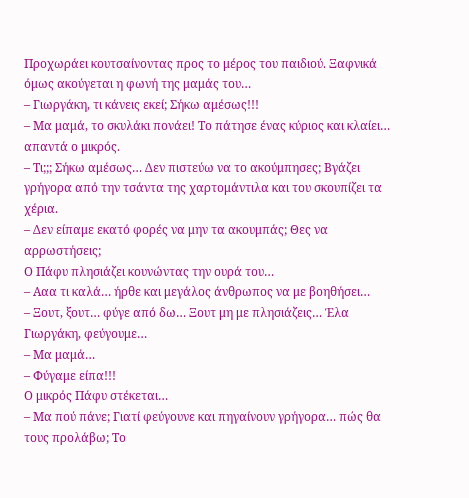Προχωράει κουτσαίνοντας προς το μέρος του παιδιού. Ξαφνικά όμως ακούγεται η φωνή της μαμάς του…
– Γιωργάκη, τι κάνεις εκεί; Σήκω αμέσως!!!
– Μα μαμά, το σκυλάκι πονάει! Το πάτησε ένας κύριος και κλαίει… απαντά ο μικρός.
– Τι;;; Σήκω αμέσως… Δεν πιστεύω να το ακούμπησες; Βγάζει γρήγορα από την τσάντα της χαρτομάντιλα και του σκουπίζει τα χέρια.
– Δεν είπαμε εκατό φορές να μην τα ακουμπάς; Θες να αρρωστήσεις;
Ο Πάφυ πλησιάζει κουνώντας την ουρά του…
– Ααα τι καλά… ήρθε και μεγάλος άνθρωπος να με βοηθήσει…
– Ξουτ, ξουτ… φύγε από δω… Ξουτ μη με πλησιάζεις… Έλα Γιωργάκη, φεύγουμε…
– Μα μαμά…
– Φύγαμε είπα!!!
Ο μικρός Πάφυ στέκεται…
– Μα πού πάνε; Γιατί φεύγουνε και πηγαίνουν γρήγορα… πώς θα τους προλάβω; Το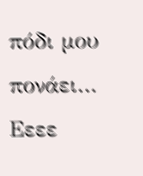πόδι μου πονάει… Εεεε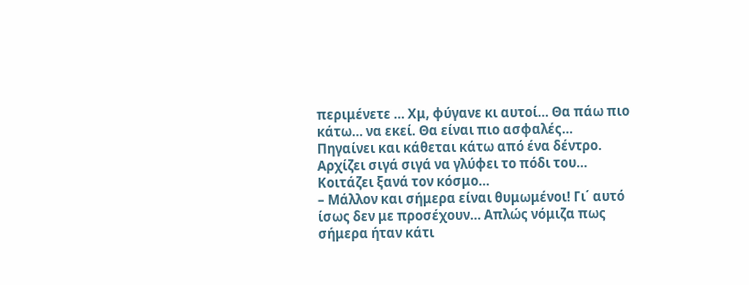περιμένετε … Χμ, φύγανε κι αυτοί… Θα πάω πιο κάτω… να εκεί. Θα είναι πιο ασφαλές…
Πηγαίνει και κάθεται κάτω από ένα δέντρο. Αρχίζει σιγά σιγά να γλύφει το πόδι του… Κοιτάζει ξανά τον κόσμο…
– Μάλλον και σήμερα είναι θυμωμένοι! Γι΄ αυτό ίσως δεν με προσέχουν… Απλώς νόμιζα πως σήμερα ήταν κάτι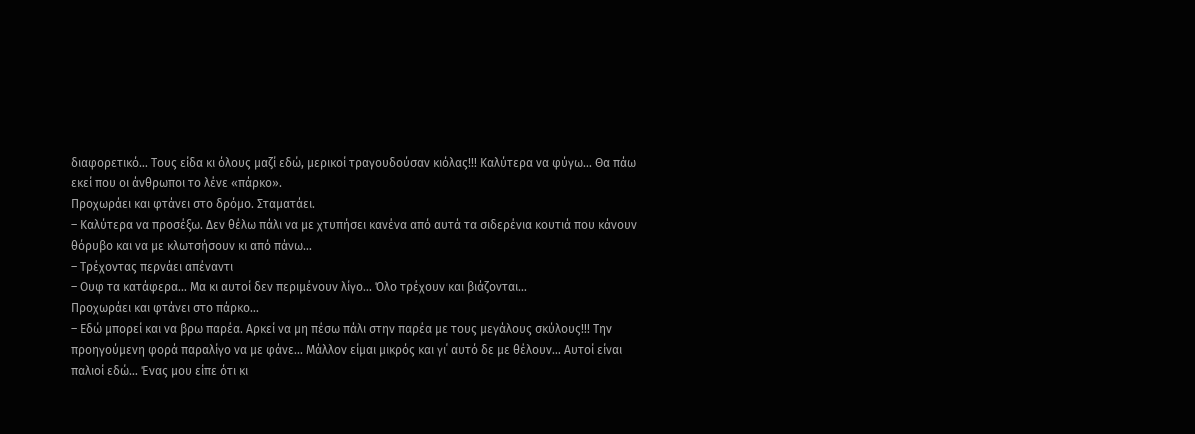διαφορετικό… Τους είδα κι όλους μαζί εδώ, μερικοί τραγουδούσαν κιόλας!!! Καλύτερα να φύγω… Θα πάω εκεί που οι άνθρωποι το λένε «πάρκο».
Προχωράει και φτάνει στο δρόμο. Σταματάει.
– Καλύτερα να προσέξω. Δεν θέλω πάλι να με χτυπήσει κανένα από αυτά τα σιδερένια κουτιά που κάνουν θόρυβο και να με κλωτσήσουν κι από πάνω…
– Τρέχοντας περνάει απέναντι
– Ουφ τα κατάφερα… Μα κι αυτοί δεν περιμένουν λίγο… Όλο τρέχουν και βιάζονται…
Προχωράει και φτάνει στο πάρκο…
– Εδώ μπορεί και να βρω παρέα. Αρκεί να μη πέσω πάλι στην παρέα με τους μεγάλους σκύλους!!! Την προηγούμενη φορά παραλίγο να με φάνε… Μάλλον είμαι μικρός και γι΄ αυτό δε με θέλουν… Αυτοί είναι παλιοί εδώ… Ένας μου είπε ότι κι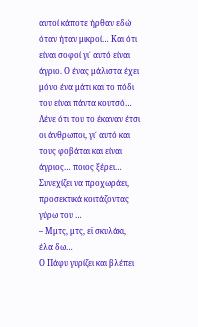αυτοί κάποτε ήρθαν εδώ όταν ήταν μικροί… Και ότι είναι σοφοί γι΄ αυτό είναι άγριο. Ο ένας μάλιστα έχει μόνο ένα μάτι και το πόδι του είναι πάντα κουτσό… Λένε ότι του το έκαναν έτσι οι άνθρωποι, γι΄ αυτό και τους φοβάται και είναι άγριος… ποιος ξέρει…
Συνεχίζει να προχωράει, προσεκτικά κοιτάζοντας γύρω του …
– Μμτς, μτς, εϊ σκυλάκι, έλα δω…
Ο Πάφυ γυρίζει και βλέπει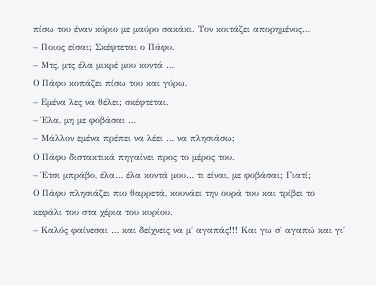πίσω του έναν κύριο με μαύρο σακάκι. Τον κοιτάζει απορημένος…
– Ποιος είσαι; Σκέφτεται ο Πάφυ.
– Μτς, μτς έλα μικρέ μου κοντά …
Ο Πάφυ κοπάζει πίσω του και γύρω.
– Εμένα λες να θέλει; σκέφτεται.
– Έλα, μη με φοβάσαι …
– Μάλλον εμένα πρέπει να λέει … να πλησιάσω;
Ο Πάφυ διστακτικά πηγαίνει προς το μέρος του.
– Έτσι μπράβο, έλα… έλα κοντά μου… τι είναι, με φοβάσαι; Γιατί;
Ο Πάφυ πλησιάζει πιο θαρρετά, κουνάει την ουρά του και τρίβει το κεφάλι του στα χέρια του κυρίου.
– Καλός φαίνεσαι … και δείχνεις να μ΄ αγαπάς!!! Και γω σ΄ αγαπώ και γι΄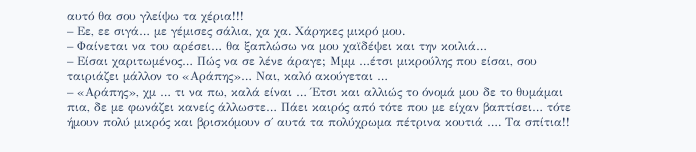αυτό θα σου γλείψω τα χέρια!!!
– Εε, εε σιγά… με γέμισες σάλια, χα χα. Χάρηκες μικρό μου.
– Φαίνεται να του αρέσει… θα ξαπλώσω να μου χαϊδέψει και την κοιλιά…
– Είσαι χαριτωμένος… Πώς να σε λένε άραγε; Μμμ …έτσι μικρούλης που είσαι, σου ταιριάζει μάλλον το «Αράπης»… Ναι, καλό ακούγεται …
– «Αράπης», χμ … τι να πω, καλά είναι … Έτσι και αλλιώς το όνομά μου δε το θυμάμαι πια, δε με φωνάζει κανείς άλλωστε… Πάει καιρός από τότε που με είχαν βαπτίσει… τότε ήμουν πολύ μικρός και βρισκόμουν σ΄ αυτά τα πολύχρωμα πέτρινα κουτιά …. Τα σπίτια!!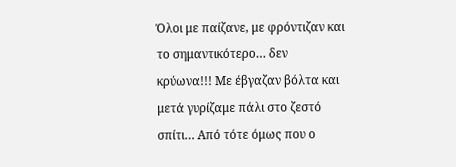Όλοι με παίζανε, με φρόντιζαν και το σημαντικότερο… δεν κρύωνα!!! Με έβγαζαν βόλτα και μετά γυρίζαμε πάλι στο ζεστό σπίτι… Από τότε όμως που ο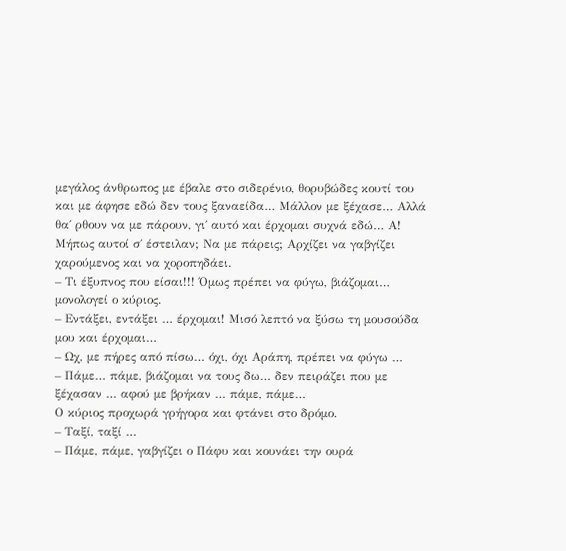μεγάλος άνθρωπος με έβαλε στο σιδερένιο, θορυβώδες κουτί του και με άφησε εδώ δεν τους ξαναείδα… Μάλλον με ξέχασε… Αλλά θα΄ ρθουν να με πάρουν, γι΄ αυτό και έρχομαι συχνά εδώ… Α! Μήπως αυτοί σ΄ έστειλαν; Να με πάρεις; Αρχίζει να γαβγίζει χαρούμενος και να χοροπηδάει.
– Τι έξυπνος που είσαι!!! Όμως πρέπει να φύγω, βιάζομαι… μονολογεί ο κύριος.
– Εντάξει, εντάξει … έρχομαι! Μισό λεπτό να ξύσω τη μουσούδα μου και έρχομαι…
– Ωχ, με πήρες από πίσω… όχι, όχι Αράπη, πρέπει να φύγω …
– Πάμε… πάμε, βιάζομαι να τους δω… δεν πειράζει που με ξέχασαν … αφού με βρήκαν … πάμε, πάμε…
Ο κύριος προχωρά γρήγορα και φτάνει στο δρόμο.
– Ταξί, ταξί …
– Πάμε, πάμε, γαβγίζει ο Πάφυ και κουνάει την ουρά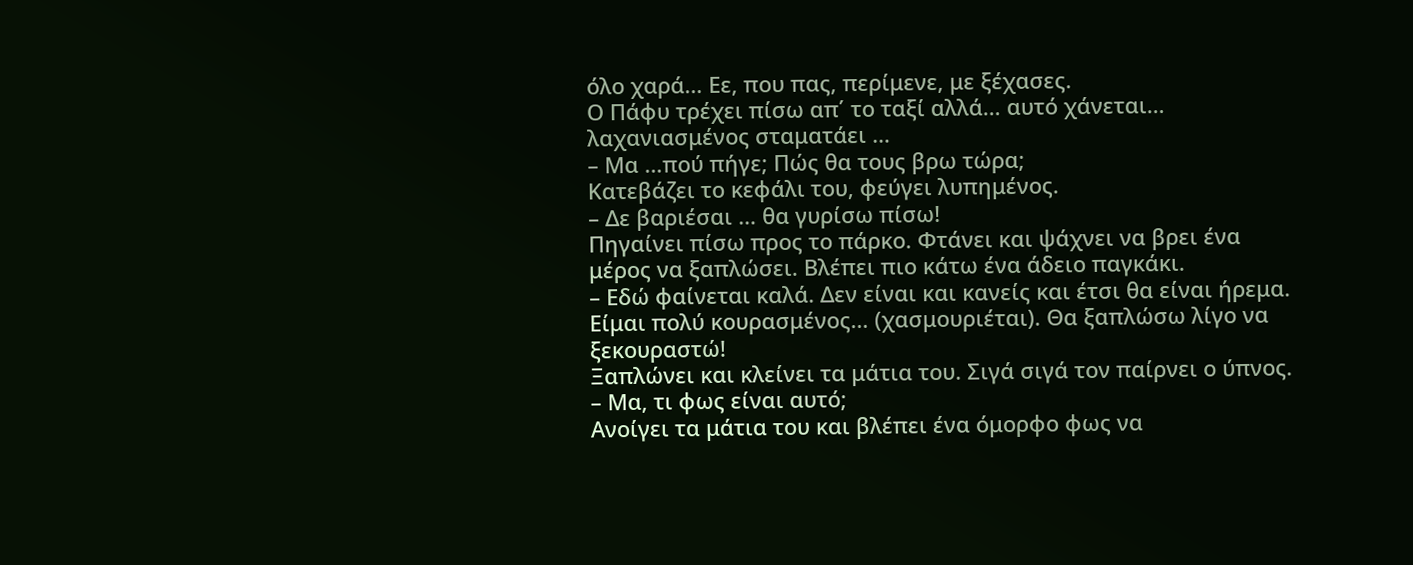όλο χαρά… Εε, που πας, περίμενε, με ξέχασες.
Ο Πάφυ τρέχει πίσω απ΄ το ταξί αλλά… αυτό χάνεται… λαχανιασμένος σταματάει …
– Μα …πού πήγε; Πώς θα τους βρω τώρα;
Κατεβάζει το κεφάλι του, φεύγει λυπημένος.
– Δε βαριέσαι … θα γυρίσω πίσω!
Πηγαίνει πίσω προς το πάρκο. Φτάνει και ψάχνει να βρει ένα μέρος να ξαπλώσει. Βλέπει πιο κάτω ένα άδειο παγκάκι.
– Εδώ φαίνεται καλά. Δεν είναι και κανείς και έτσι θα είναι ήρεμα. Είμαι πολύ κουρασμένος… (χασμουριέται). Θα ξαπλώσω λίγο να ξεκουραστώ!
Ξαπλώνει και κλείνει τα μάτια του. Σιγά σιγά τον παίρνει ο ύπνος.
– Μα, τι φως είναι αυτό;
Ανοίγει τα μάτια του και βλέπει ένα όμορφο φως να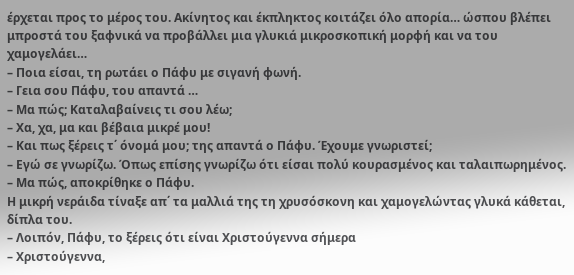έρχεται προς το μέρος του. Ακίνητος και έκπληκτος κοιτάζει όλο απορία… ώσπου βλέπει μπροστά του ξαφνικά να προβάλλει μια γλυκιά μικροσκοπική μορφή και να του χαμογελάει…
– Ποια είσαι, τη ρωτάει ο Πάφυ με σιγανή φωνή.
– Γεια σου Πάφυ, του απαντά …
– Μα πώς; Καταλαβαίνεις τι σου λέω;
– Χα, χα, μα και βέβαια μικρέ μου!
– Και πως ξέρεις τ΄ όνομά μου; της απαντά ο Πάφυ. Έχουμε γνωριστεί;
– Εγώ σε γνωρίζω. Όπως επίσης γνωρίζω ότι είσαι πολύ κουρασμένος και ταλαιπωρημένος.
– Μα πώς, αποκρίθηκε ο Πάφυ.
Η μικρή νεράιδα τίναξε απ΄ τα μαλλιά της τη χρυσόσκονη και χαμογελώντας γλυκά κάθεται, δίπλα του.
– Λοιπόν, Πάφυ, το ξέρεις ότι είναι Χριστούγεννα σήμερα
– Χριστούγεννα,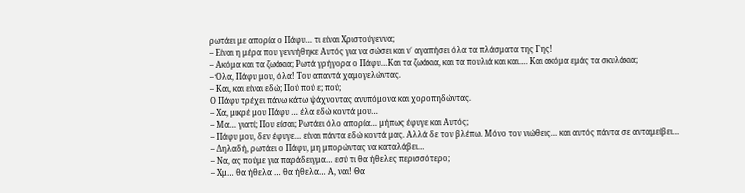ρωτάει με απορία ο Πάφυ… τι είναι Χριστούγεννα;
– Είναι η μέρα που γεννήθηκε Αυτός για να σώσει και ν΄ αγαπήσει όλα τα πλάσματα της Γης!
– Ακόμα και τα ζωάκια; Ρωτά γρήγορα ο Πάφυ…Και τα ζωάκια, και τα πουλιά και και…. Και ακόμα εμάς τα σκυλάκια;
– Όλα, Πάφυ μου, όλα! Του απαντά χαμογελώντας.
– Και, και είναι εδώ; Πού πού ε; πού;
Ο Πάφυ τρέχει πάνω κάτω ψάχνοντας ανυπόμονα και χοροπηδώντας.
– Χα, μικρέ μου Πάφυ … έλα εδώ κοντά μου…
– Μα… γιατί; Που είσαι; Ρωτάει όλο απορία… μήπως έφυγε και Αυτός;
– Πάφυ μου, δεν έφυγε… είναι πάντα εδώ κοντά μας. Αλλά δε τον βλέπω. Μόνο τον νιώθεις… και αυτός πάντα σε ανταμείβει…
– Δηλαδή, ρωτάει ο Πάφυ, μη μπορώντας να καταλάβει…
– Να, ας πούμε για παράδειγμα… εσύ τι θα ήθελες περισσότερο;
– Χμ… θα ήθελα … θα ήθελα… Α, ναι! Θα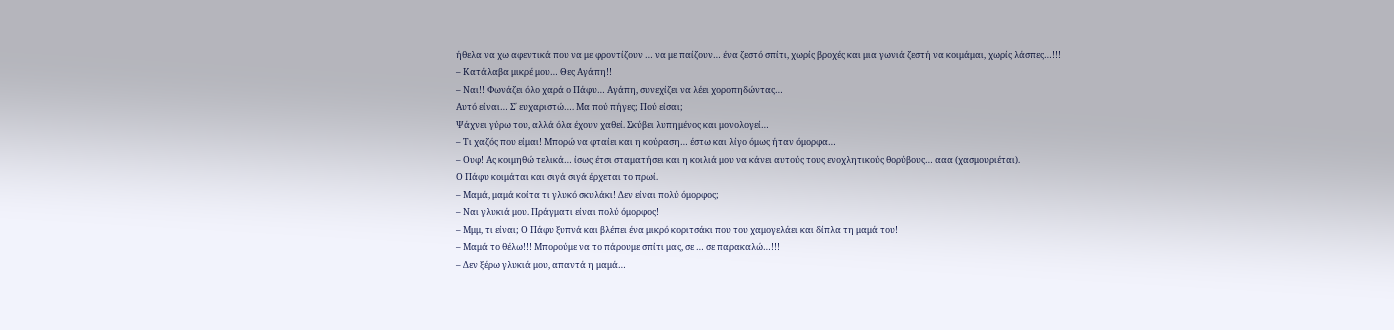ήθελα να χω αφεντικά που να με φροντίζουν … να με παίζουν… ένα ζεστό σπίτι, χωρίς βροχές και μια γωνιά ζεστή να κοιμάμαι, χωρίς λάσπες…!!!
– Κατάλαβα μικρέ μου… Θες Αγάπη!!
– Ναι!! Φωνάζει όλο χαρά ο Πάφυ… Αγάπη, συνεχίζει να λέει χοροπηδώντας…
Αυτό είναι… Σ΄ ευχαριστώ…. Μα πού πήγες; Πού είσαι;
Ψάχνει γύρω του, αλλά όλα έχουν χαθεί. Σκύβει λυπημένος και μονολογεί…
– Τι χαζός που είμαι! Μπορώ να φταίει και η κούραση… έστω και λίγο όμως ήταν όμορφα…
– Ουφ! Ας κοιμηθώ τελικά… ίσως έτσι σταματήσει και η κοιλιά μου να κάνει αυτούς τους ενοχλητικούς θορύβους… ααα (χασμουριέται).
Ο Πάφυ κοιμάται και σιγά σιγά έρχεται το πρωί.
– Μαμά, μαμά κοίτα τι γλυκό σκυλάκι! Δεν είναι πολύ όμορφος;
– Ναι γλυκιά μου. Πράγματι είναι πολύ όμορφος!
– Μμμ, τι είναι; Ο Πάφυ ξυπνά και βλέπει ένα μικρό κοριτσάκι που του χαμογελάει και δίπλα τη μαμά του!
– Μαμά το θέλω!!! Μπορούμε να το πάρουμε σπίτι μας, σε … σε παρακαλώ…!!!
– Δεν ξέρω γλυκιά μου, απαντά η μαμά…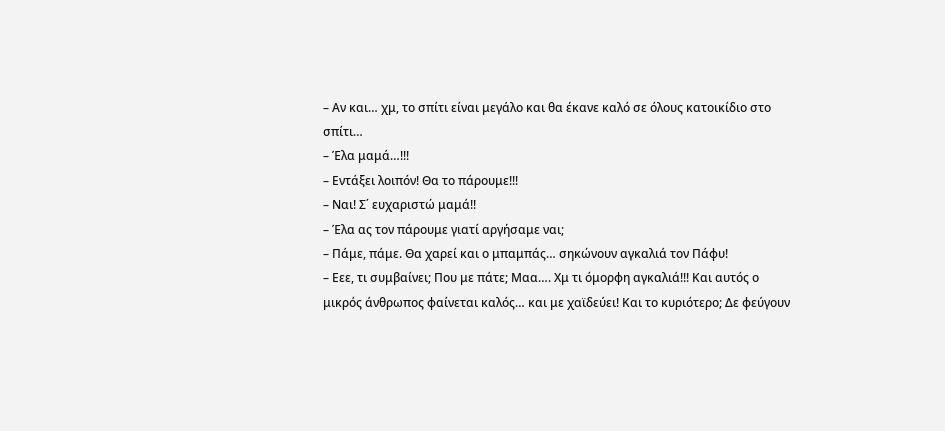– Αν και… χμ, το σπίτι είναι μεγάλο και θα έκανε καλό σε όλους κατοικίδιο στο σπίτι…
– Έλα μαμά…!!!
– Εντάξει λοιπόν! Θα το πάρουμε!!!
– Ναι! Σ΄ ευχαριστώ μαμά!!
– Έλα ας τον πάρουμε γιατί αργήσαμε ναι;
– Πάμε, πάμε. Θα χαρεί και ο μπαμπάς… σηκώνουν αγκαλιά τον Πάφυ!
– Εεε, τι συμβαίνει; Που με πάτε; Μαα…. Χμ τι όμορφη αγκαλιά!!! Και αυτός ο μικρός άνθρωπος φαίνεται καλός… και με χαϊδεύει! Και το κυριότερο; Δε φεύγουν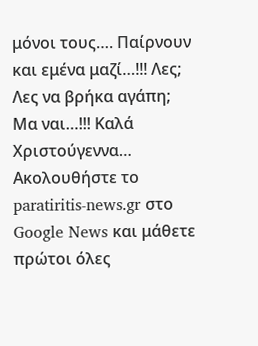μόνοι τους…. Παίρνουν και εμένα μαζί…!!! Λες; Λες να βρήκα αγάπη; Μα ναι…!!! Καλά Χριστούγεννα…
Ακολουθήστε το paratiritis-news.gr στο Google News και μάθετε πρώτοι όλες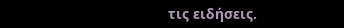τις ειδήσεις.